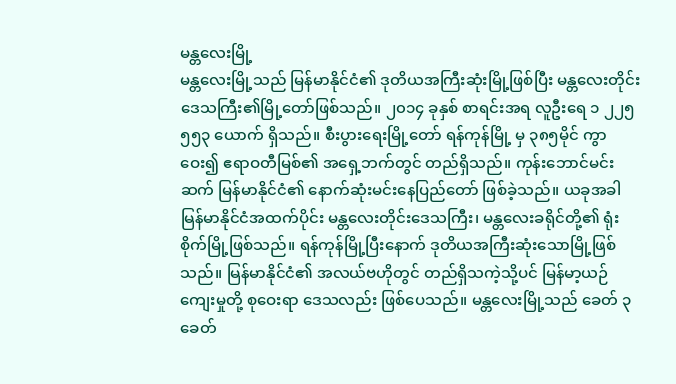မန္တလေးမြို့
မန္တလေးမြို့သည် မြန်မာနိုင်ငံ၏ ဒုတိယအကြီးဆုံးမြို့ဖြစ်ပြီး မန္တလေးတိုင်းဒေသကြီး၏မြို့တော်ဖြစ်သည်။ ၂၀၁၄ ခုနှစ် စာရင်းအရ လူဦးရေ ၁ ၂၂၅ ၅၅၃ ယောက် ရှိသည်။ စီးပွားရေးမြို့တော် ရန်ကုန်မြို့ မှ ၃၈၅မိုင် ကွာဝေး၍ ဧရာဝတီမြစ်၏ အရှေ့ဘက်တွင် တည်ရှိသည်။ ကုန်းဘောင်မင်းဆက် မြန်မာနိုင်ငံ၏ နောက်ဆုံးမင်းနေပြည်တော် ဖြစ်ခဲ့သည်။ ယခုအခါ မြန်မာနိုင်ငံအထက်ပိုင်း မန္တလေးတိုင်းဒေသကြီး၊ မန္တလေးခရိုင်တို့၏ ရုံးစိုက်မြို့ဖြစ်သည်။ ရန်ကုန်မြို့ပြီးနောက် ဒုတိယအကြီးဆုံးသောမြို့ဖြစ်သည်။ မြန်မာနိုင်ငံ၏ အလယ်ဗဟိုတွင် တည်ရှိသကဲ့သို့ပင် မြန်မာ့ယဉ်ကျေးမှုတို့ စုဝေးရာ ဒေသလည်း ဖြစ်ပေသည်။ မန္တလေးမြို့သည် ခေတ် ၃ ခေတ်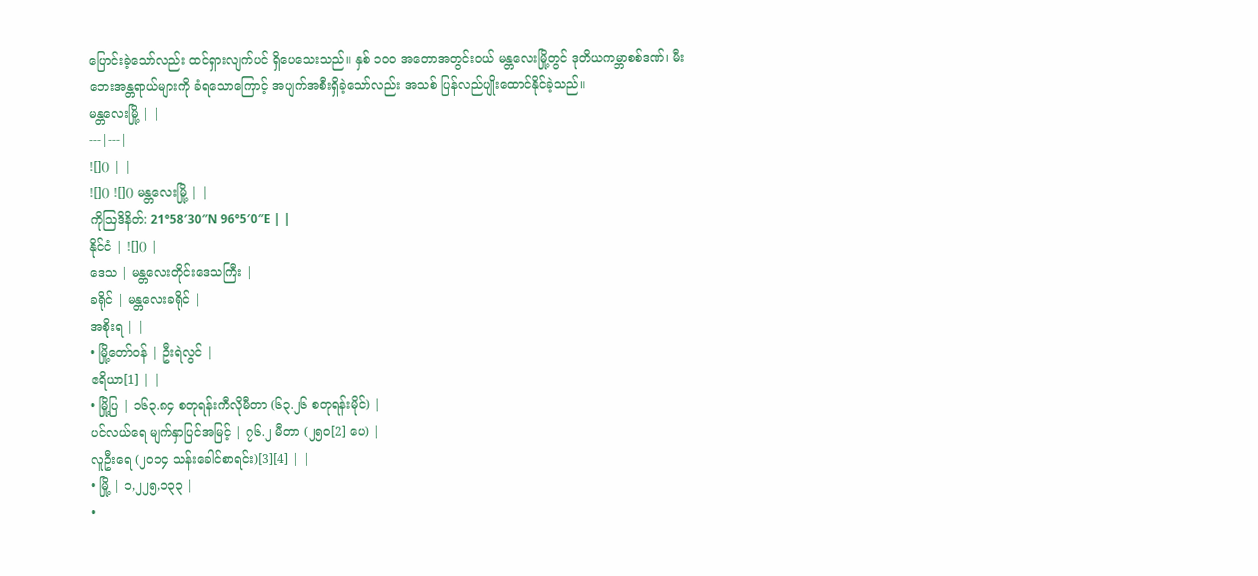ပြောင်းခဲ့သော်လည်း ထင်ရှားလျက်ပင် ရှိပေသေးသည်။ နှစ် ၁ဝဝ အတောအတွင်းဝယ် မန္တလေးမြို့တွင် ဒုတိယကမ္ဘာစစ်ဒဏ်၊ မီးဘေးအန္တရာယ်များကို ခံရသောကြောင့် အပျက်အစီးရှိခဲ့သော်လည်း အသစ် ပြန်လည်ပျိုးထောင်နိုင်ခဲ့သည်။
မန္တလေးမြို့ | |
---|---|
![]() | |
![]() ![]() မန္တလေးမြို့ | |
ကိုဩဒိနိတ်: 21°58′30″N 96°5′0″E | |
နိုင်ငံ | ![]() |
ဒေသ | မန္တလေးတိုင်းဒေသကြီး |
ခရိုင် | မန္တလေးခရိုင် |
အစိုးရ | |
• မြို့တော်ဝန် | ဦးရဲလွင် |
ဧရိယာ[1] | |
• မြို့ပြ | ၁၆၃.၈၄ စတုရန်းကီလိုမီတာ (၆၃.၂၆ စတုရန်းမိုင်) |
ပင်လယ်ရေ မျက်နှာပြင်အမြင့် | ၇၆.၂ မီတာ (၂၅၀[2] ပေ) |
လူဦးရေ (၂၀၁၄ သန်းခေါင်စာရင်း)[3][4] | |
• မြို့ | ၁,၂၂၅,၁၃၃ |
•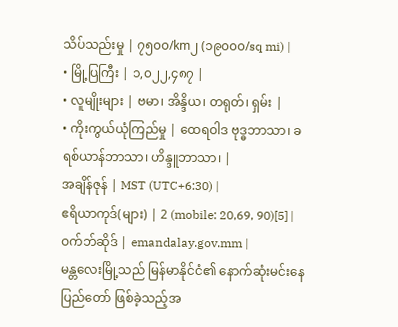သိပ်သည်းမှု | ၇၅၀၀/km၂ (၁၉၀၀၀/sq mi) |
• မြို့ပြကြီး | ၁,၀၂၂,၄၈၇ |
• လူမျိုးများ | ဗမာ၊ အိန္ဒိယ၊ တရုတ်၊ ရှမ်း |
• ကိုးကွယ်ယုံကြည်မှု | ထေရဝါဒ ဗုဒ္ဓဘာသာ၊ ခရစ်ယာန်ဘာသာ၊ ဟိန္ဒူဘာသာ၊ |
အချိန်ဇုန် | MST (UTC+6:30) |
ဧရိယာကုဒ်(များ) | 2 (mobile: 20,69, 90)[5] |
ဝက်ဘ်ဆိုဒ် | emandalay.gov.mm |
မန္တလေးမြို့သည် မြန်မာနိုင်ငံ၏ နောက်ဆုံးမင်းနေပြည်တော် ဖြစ်ခဲ့သည့်အ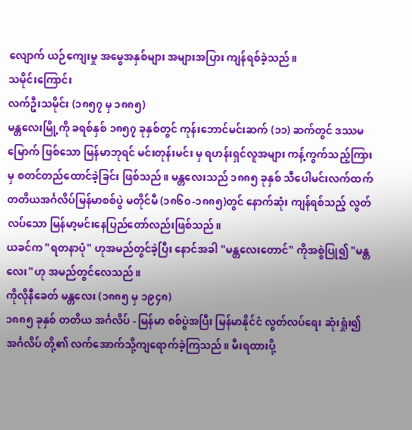လျောက် ယဉ်ကျေးမှု အမွေအနှစ်များ အများအပြား ကျန်ရစ်ခဲ့သည်။
သမိုင်းကြောင်း
လက်ဦးသမိုင်း (၁၈၅၇ မှ ၁၈၈၅)
မန္တလေးမြို့ကို ခရစ်နှစ် ၁၈၅၇ ခုနှစ်တွင် ကုန်းဘောင်မင်းဆက် (၁၁) ဆက်တွင် ဒဿမမြောက် ဖြစ်သော မြန်မာဘုရင် မင်းတုန်းမင်း မှ ရဟန်းရှင်လူအများ ကန့်ကွက်သည့်ကြားမှ စတင်တည်ထောင်ခဲ့ခြင်း ဖြစ်သည်။ မန္တလေးသည် ၁၈၈၅ ခုနှစ် သီပေါမင်းလက်ထက် တတိယအင်္ဂလိပ်မြန်မာစစ်ပွဲ မတိုင်မီ (၁၈၆၀-၁၈၈၅)တွင် နောက်ဆုံး ကျန်ရစ်သည့် လွတ်လပ်သော မြန်မာ့မင်းနေပြည်တော်လည်းဖြစ်သည်။
ယခင်က "ရတနာပုံ" ဟုအမည်တွင်ခဲ့ပြီး နောင်အခါ "မန္တလေးတောင်" ကိုအစွဲပြု၍ "မန္တလေး"ဟု အမည်တွင်လေသည်။
ကိုလိုနီခေတ် မန္တလေး (၁၈၈၅ မှ ၁၉၄၈)
၁၈၈၅ ခုနှစ် တတိယ အင်္ဂလိပ် - မြန်မာ စစ်ပွဲအပြီး မြန်မာနိုင်ငံ လွတ်လပ်ရေး ဆုံးရှုံး၍ အင်္ဂလိပ် တို့၏ လက်အောက်သို့ကျရောက်ခဲ့ကြသည်။ မီးရထားပို့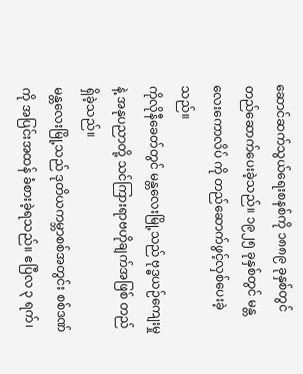ဆောင်ဆက်သွယ်ရေးစနစ်ကို ၁၈၈၉ ခုနှစ်တွင် တည်ဆောက်ပေးခဲ့သည်။ ၁၉၂၅ ခုနှစ်တွင် မန္တလေးကောလိပ် ကို တည်ဆောက်ဖွင့်လှစ်ပေးခဲ့သည်။
ကိုလိုနီခေတ်တွင် မန္တလေးမြို့သည် ဗုဒ္ဓယဉ်ကျေးမှုနဲ့ အနုပညာတို့ သင်ကြားရာဗဟိုချက်အဖြစ် တည်ရှိခဲ့သည်။
မန္တလေးမြို့သည် ဒုတိယကမ္ဘာစစ်အတွင်း စစ်ဒဏ်ကို အပြင်းအထန် ခံစားခဲ့ရသည်။ ဧပြီလ ၃ ရက်၊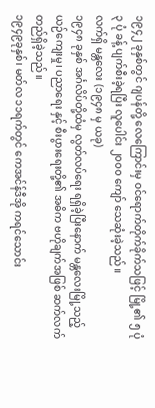၁၉၄၂ ခုနှစ်တွင် ဂျပန်တို့ လေကြောင်းမှ ဝင်ရောက်တိုက်ခိုက်သဖြင့် မြို့၏ ၅ ပုံ ၃ ပုံ ခန့် ပျက်စီးခဲ့ရပြီး လူပေါင်း ၂၀၀၀ ကျော် သေဆုံးခဲ့သည်။
လက်ရှိ မန္တလေး (၁၉၄၈ မှ ယခု)
၁၉၄၈ ခုနှစ် အင်္ဂလိပ်တို့ထံမှ လွတ်လပ်ရေး ရရှိခဲ့ပြီးနောက် မန္တလေးမြို့သည့် ယဉ်ကျေးမှု၊ ပညာရေး နှင့် စီးပွားရေးတို့၏ အဓိက ဗဟိုချက်အဖြစ် ဆက်လက်တည်ရှိခဲ့သည်။
၁၉၄၉ခုနှစ်၊ မတ်လ ၁၁ရက်တွင် ကေအင်န်ဒီအို ကရင်သောင်း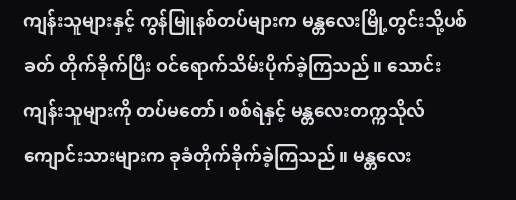ကျန်းသူများနှင့် ကွန်မြူနစ်တပ်များက မန္တလေးမြို့တွင်းသို့ပစ်ခတ် တိုက်ခိုက်ပြီး ဝင်ရောက်သိမ်းပိုက်ခဲ့ကြသည်။ သောင်းကျန်းသူများကို တပ်မတော်၊ စစ်ရဲနှင့် မန္တလေးတက္ကသိုလ် ကျောင်းသားများက ခုခံတိုက်ခိုက်ခဲ့ကြသည်။ မန္တလေး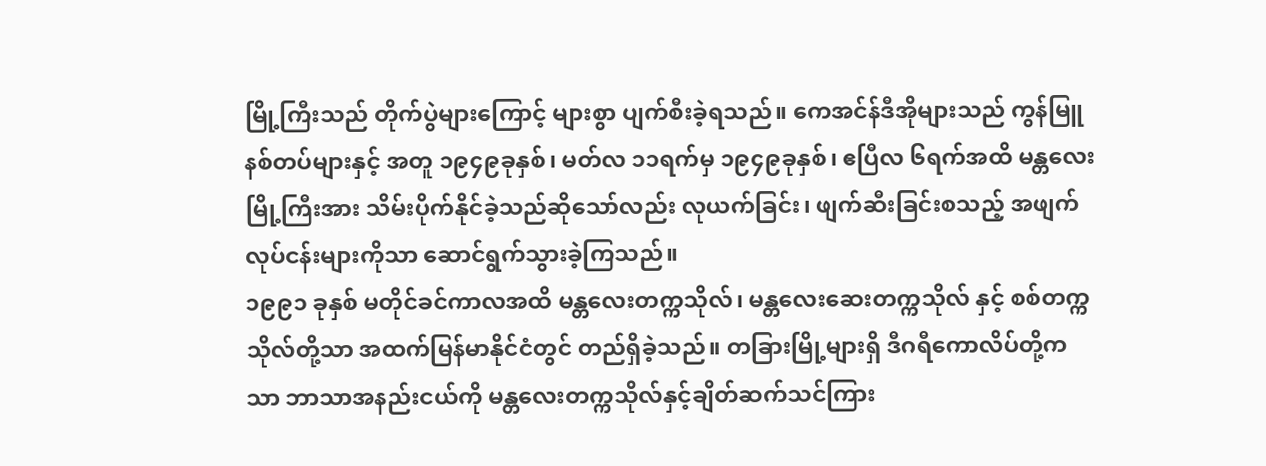မြို့ကြီးသည် တိုက်ပွဲများကြောင့် များစွာ ပျက်စီးခဲ့ရသည်။ ကေအင်န်ဒီအိုများသည် ကွန်မြူနစ်တပ်များနှင့် အတူ ၁၉၄၉ခုနှစ်၊ မတ်လ ၁၁ရက်မှ ၁၉၄၉ခုနှစ်၊ ဧပြီလ ၆ရက်အထိ မန္တလေးမြို့ကြီးအား သိမ်းပိုက်နိုင်ခဲ့သည်ဆိုသော်လည်း လုယက်ခြင်း၊ ဖျက်ဆီးခြင်းစသည့် အဖျက်လုပ်ငန်းများကိုသာ ဆောင်ရွက်သွားခဲ့ကြသည်။
၁၉၉၁ ခုနှစ် မတိုင်ခင်ကာလအထိ မန္တလေးတက္ကသိုလ်၊ မန္တလေးဆေးတက္ကသိုလ် နှင့် စစ်တက္ကသိုလ်တို့သာ အထက်မြန်မာနိုင်ငံတွင် တည်ရှိခဲ့သည်။ တခြားမြို့များရှိ ဒီဂရီကောလိပ်တို့ကသာ ဘာသာအနည်းငယ်ကို မန္တလေးတက္ကသိုလ်နှင့်ချိတ်ဆက်သင်ကြား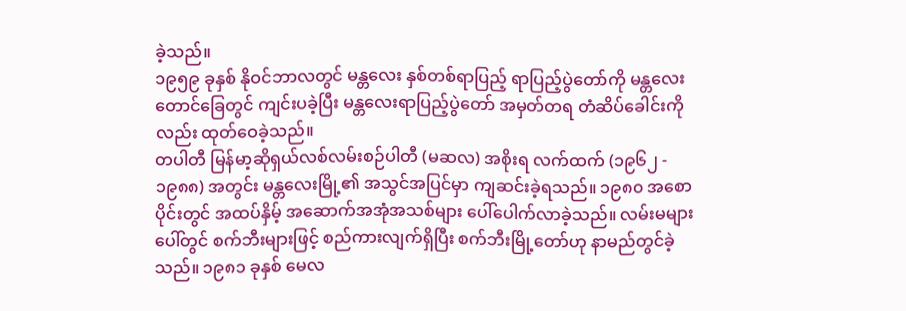ခဲ့သည်။
၁၉၅၉ ခုနှစ် နိုဝင်ဘာလတွင် မန္တလေး နှစ်တစ်ရာပြည့် ရာပြည့်ပွဲတော်ကို မန္တလေးတောင်ခြေတွင် ကျင်းပခဲ့ပြီး မန္တလေးရာပြည့်ပွဲတော် အမှတ်တရ တံဆိပ်ခေါင်းကိုလည်း ထုတ်ဝေခဲ့သည်။
တပါတီ မြန်မာ့ဆိုရှယ်လစ်လမ်းစဉ်ပါတီ (မဆလ) အစိုးရ လက်ထက် (၁၉၆၂ - ၁၉၈၈) အတွင်း မန္တလေးမြို့၏ အသွင်အပြင်မှာ ကျဆင်းခဲ့ရသည်။ ၁၉၈၀ အစောပိုင်းတွင် အထပ်နှိမ့် အဆောက်အအုံအသစ်များ ပေါ်ပေါက်လာခဲ့သည်။ လမ်းမများပေါ်တွင် စက်ဘီးများဖြင့် စည်ကားလျက်ရှိပြီး စက်ဘီးမြို့တော်ဟု နာမည်တွင်ခဲ့သည်။ ၁၉၈၁ ခုနှစ် မေလ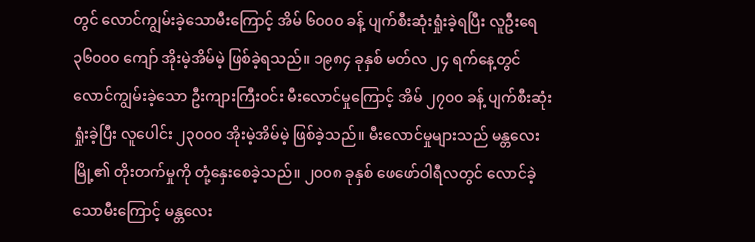တွင် လောင်ကျွမ်းခဲ့သောမီးကြောင့် အိမ် ၆၀၀၀ ခန့် ပျက်စီးဆုံးရှုံးခဲ့ရပြီး လူဦးရေ ၃၆၀၀၀ ကျော် အိုးမဲ့အိမ်မဲ့ ဖြစ်ခဲ့ရသည်။ ၁၉၈၄ ခုနှစ် မတ်လ ၂၄ ရက်နေ့တွင် လောင်ကျွမ်းခဲ့သော ဦးကျားကြီးဝင်း မီးလောင်မှုကြောင့် အိမ် ၂၇၀၀ ခန့် ပျက်စီးဆုံးရှုံးခဲ့ပြီး လူပေါင်း ၂၃၀၀၀ အိုးမဲ့အိမ်မဲ့ ဖြစ်ခဲ့သည်။ မီးလောင်မှုများသည် မန္တလေးမြို့၏ တိုးတက်မှုကို တုံ့နှေးစေခဲ့သည်။ ၂၀၀၈ ခုနှစ် ဖေဖော်ဝါရီလတွင် လောင်ခဲ့သောမီးကြောင့် မန္တလေး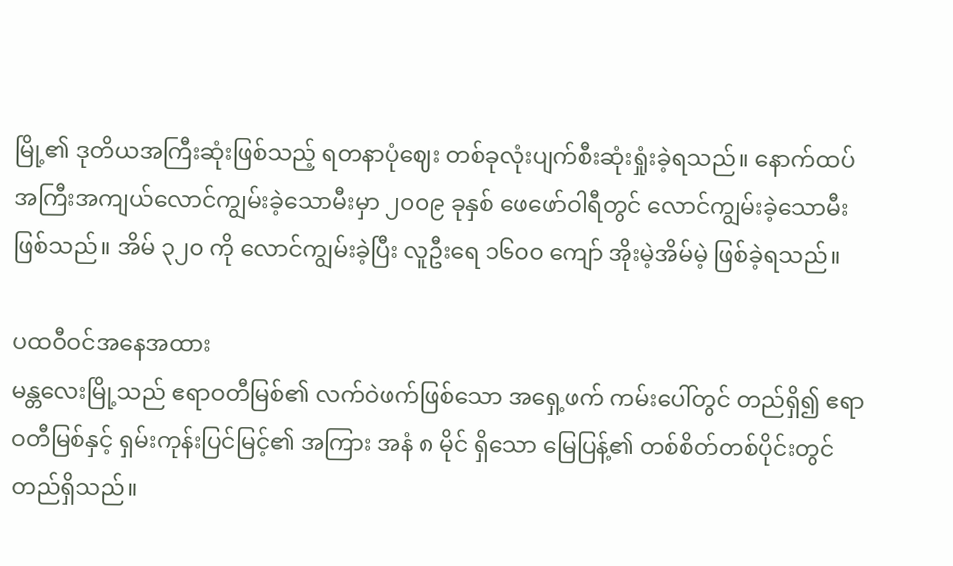မြို့၏ ဒုတိယအကြီးဆုံးဖြစ်သည့် ရတနာပုံဈေး တစ်ခုလုံးပျက်စီးဆုံးရှုံးခဲ့ရသည်။ နောက်ထပ် အကြီးအကျယ်လောင်ကျွမ်းခဲ့သောမီးမှာ ၂၀၀၉ ခုနှစ် ဖေဖော်ဝါရီတွင် လောင်ကျွမ်းခဲ့သောမီးဖြစ်သည်။ အိမ် ၃၂၀ ကို လောင်ကျွမ်းခဲ့ပြီး လူဦးရေ ၁၆၀၀ ကျော် အိုးမဲ့အိမ်မဲ့ ဖြစ်ခဲ့ရသည်။

ပထဝီဝင်အနေအထား
မန္တလေးမြို့သည် ဧရာဝတီမြစ်၏ လက်ဝဲဖက်ဖြစ်သော အရှေ့ဖက် ကမ်းပေါ်တွင် တည်ရှိ၍ ဧရာဝတီမြစ်နှင့် ရှမ်းကုန်းပြင်မြင့်၏ အကြား အနံ ၈ မိုင် ရှိသော မြေပြန့်၏ တစ်စိတ်တစ်ပိုင်းတွင် တည်ရှိသည်။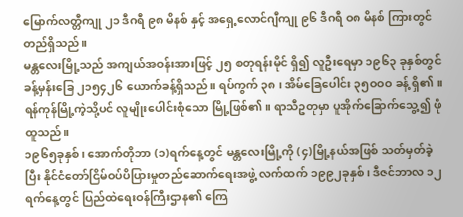မြောက်လတ္တီကျု ၂၁ ဒီဂရီ ၉၈ မိနစ် နှင့် အရှေ့လောင်ဂျီကျု ၉၆ ဒီဂရီ ဝ၈ မိနစ် ကြားတွင် တည်ရှိသည်။
မန္တလေးမြို့သည် အကျယ်အဝန်းအားဖြင့် ၂၅ စတုရန်းမိုင် ရှိ၍ လူဦးရေမှာ ၁၉၆၃ ခုနှစ်တွင် ခန့်မှန်းခြေ ၂၁၅၄၂၆ ယောက်ခန့်ရှိသည်။ ရပ်ကွက် ၃၈ ၊ အိမ်ခြေပေါင်း ၃၅ဝဝဝ ခန့် ရှိ၏။ ရန်ကုန်မြို့ကဲ့သို့ပင် လူမျိုးပေါင်းစုံသော မြို့ဖြစ်၏။ ရာသီဥတုမှာ ပူအိုက်ခြောက်သွေ့၍ ဖုံထူသည်။
၁၉၆၅ခုနှစ်၊ အောက်တိုဘာ (၁)ရက်နေ့တွင် မန္တလေးမြို့ကို (၄)မြို့နယ်အဖြစ် သတ်မှတ်ခဲ့ပြီး နိုင်ငံတော်ငြိမ်ဝပ်ပိပြားမှုတည်ဆောက်ရေးအဖွဲ့ လက်ထက် ၁၉၉၂ခုနှစ်၊ ဒီဇင်ဘာလ ၁၂ရက်နေ့တွင် ပြည်ထဲရေးဝန်ကြီးဌာန၏ ကြေ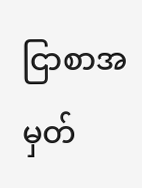ငြာစာအမှတ်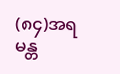(၈၄)အရ မန္တ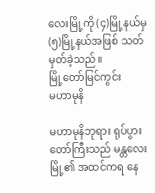လေးမြို့ကို (၄)မြို့နယ်မှ (၅)မြို့နယ်အဖြစ် သတ်မှတ်ခဲ့သည်။
မြို့တော်မြင်ကွင်း
မဟာမုနိ

မဟာမုနိဘုရား ရုပ်ပွားတော်ကြီးသည် မန္တလေးမြို့၏ အထင်ကရ နေ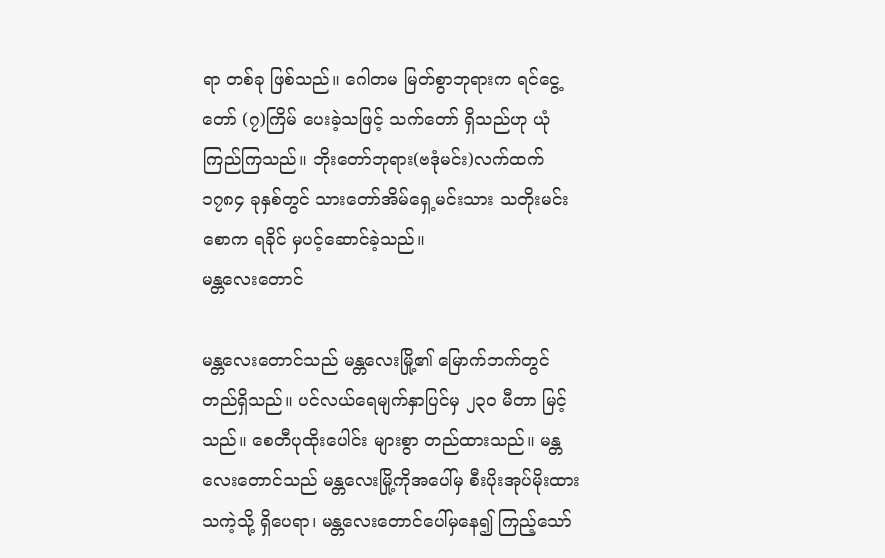ရာ တစ်ခု ဖြစ်သည်။ ဂေါတမ မြတ်စွာဘုရားက ရင်ငွေ့တော် (၇)ကြိမ် ပေးခဲ့သဖြင့် သက်တော် ရှိသည်ဟု ယုံကြည်ကြသည်။ ဘိုးတော်ဘုရား(ဗဒုံမင်း)လက်ထက် ၁၇၈၄ ခုနှစ်တွင် သားတော်အိမ်ရှေ့မင်းသား သတိုးမင်းစောက ရခိုင် မှပင့်ဆောင်ခဲ့သည်။
မန္တလေးတောင်

မန္တလေးတောင်သည် မန္တလေးမြို့၏ မြောက်ဘက်တွင် တည်ရှိသည်။ ပင်လယ်ရေမျက်နှာပြင်မှ ၂၃၀ မီတာ မြင့်သည်။ စေတီပုထိုးပေါင်း များစွာ တည်ထားသည်။ မန္တလေးတောင်သည် မန္တလေးမြို့ကိုအပေါ်မှ စီးပိုးအုပ်မိုးထားသကဲ့သို့ ရှိပေရာ၊ မန္တလေးတောင်ပေါ်မှနေ၍ ကြည့်သော်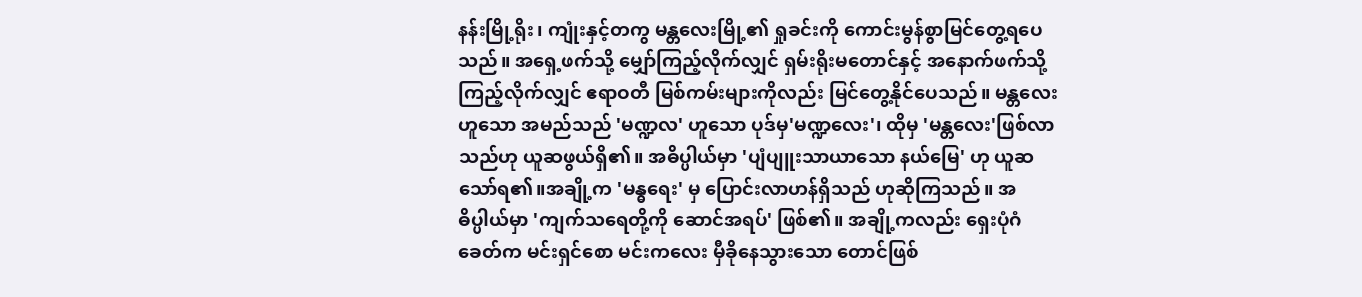နန်းမြို့ရိုး၊ ကျုံးနှင့်တကွ မန္တလေးမြို့၏ ရှုခင်းကို ကောင်းမွန်စွာမြင်တွေ့ရပေသည်။ အရှေ့ဖက်သို့ မျှော်ကြည့်လိုက်လျှင် ရှမ်းရိုးမတောင်နှင့် အနောက်ဖက်သို့ ကြည့်လိုက်လျှင် ဧရာဝတီ မြစ်ကမ်းများကိုလည်း မြင်တွေ့နိုင်ပေသည်။ မန္တလေးဟူသော အမည်သည် 'မဏ္ဍလ' ဟူသော ပုဒ်မှ'မဏ္ဍလေး'၊ ထိုမှ 'မန္တလေး'ဖြစ်လာသည်ဟု ယူဆဖွယ်ရှိ၏။ အဓိပ္ပါယ်မှာ 'ပျံပျူးသာယာသော နယ်မြေ' ဟု ယူဆသော်ရ၏။အချို့က 'မန္ဓရေး' မှ ပြောင်းလာဟန်ရှိသည် ဟုဆိုကြသည်။ အဓိပ္ပါယ်မှာ 'ကျက်သရေတို့ကို ဆောင်အရပ်' ဖြစ်၏။ အချို့ကလည်း ရှေးပုံဂံခေတ်က မင်းရှင်စော မင်းကလေး မှီခိုနေသွားသော တောင်ဖြစ်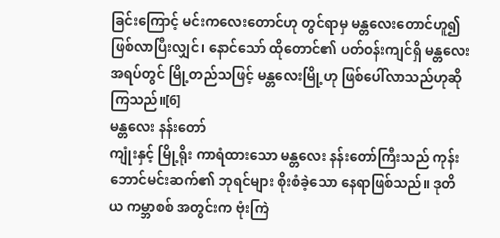ခြင်းကြောင့် မင်းကလေးတောင်ဟု တွင်ရာမှ မန္တလေးတောင်ဟူ၍ ဖြစ်လာပြီးလျှင်၊ နောင်သော် ထိုတောင်၏ ပတ်ဝန်းကျင်ရှိ မန္တလေးအရပ်တွင် မြို့တည်သဖြင့် မန္တလေးမြို့ဟု ဖြစ်ပေါ်လာသည်ဟုဆိုကြသည်။[6]
မန္တလေး နန်းတော်
ကျုံးနှင့် မြို့ရိုး ကာရံထားသော မန္တလေး နန်းတော်ကြီးသည် ကုန်းဘောင်မင်းဆက်၏ ဘုရင်များ စိုးစံခဲ့သော နေရာဖြစ်သည်။ ဒုတိယ ကမ္ဘာစစ် အတွင်းက ဗုံးကြဲ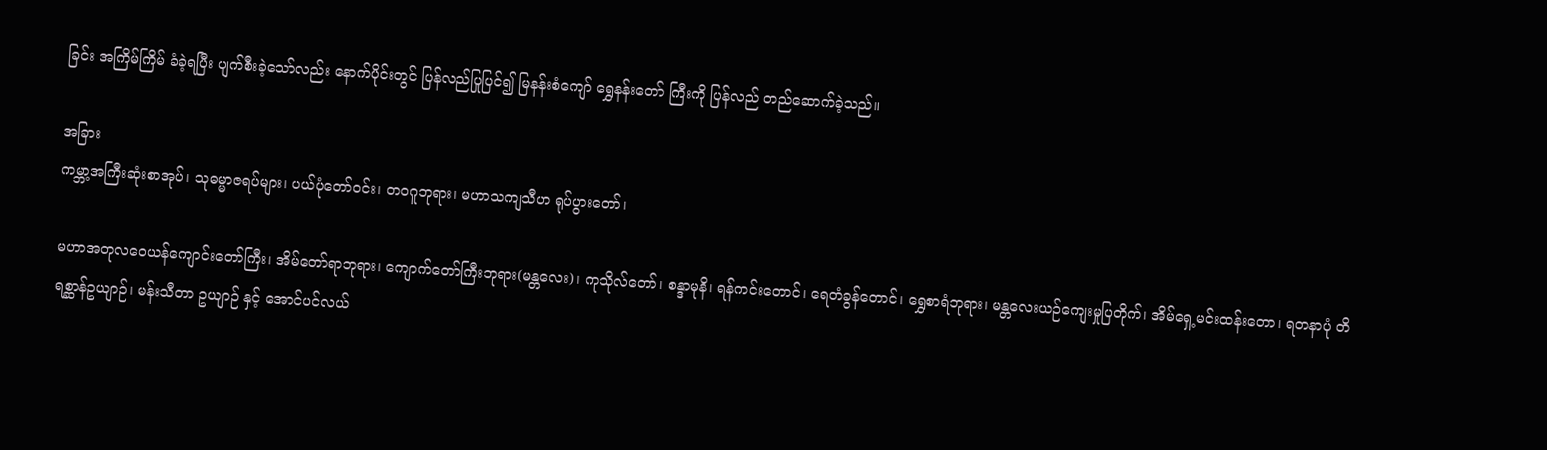ခြင်း အကြိမ်ကြိမ် ခံခဲ့ရပြီး ပျက်စီးခဲ့သော်လည်း နောက်ပိုင်းတွင် ပြန်လည်ပြုပြင်၍ မြနန်းစံကျော် ရွှေနန်းတော် ကြီးကို ပြန်လည် တည်ဆောက်ခဲ့သည်။

အခြား
ကမ္ဘာ့အကြီးဆုံးစာအုပ်၊ သုဓမ္မာဇရပ်များ၊ ပယ်ပုံတော်ဝင်း၊ တဝဂူဘုရား၊ မဟာသကျသီဟ ရုပ်ပွားတော်၊

မဟာအတုလဝေယန်ကျောင်းတော်ကြီး၊ အိမ်တော်ရာဘုရား၊ ကျောက်တော်ကြီးဘုရား(မန္တလေး)၊ ကုသိုလ်တော်၊ စန္ဒာမုနိ၊ ရန်ကင်းတောင်၊ ရေတံခွန်တောင်၊ ရွှေစာရံဘုရား၊ မန္တလေးယဉ်ကျေးမှုပြတိုက်၊ အိမ်ရှေ့မင်းထန်းတော၊ ရတနာပုံ တိရစ္ဆာန်ဥယျာဉ်၊ မန်းသီတာ ဥယျာဉ် နှင့် အောင်ပင်လယ်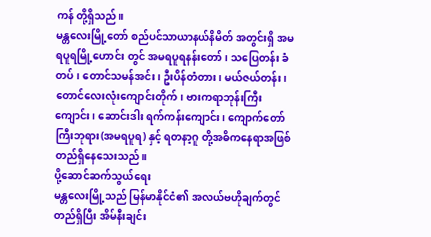ကန် တို့ရှိသည်။
မန္တလေးမြို့တော် စည်ပင်သာယာနယ်နိမိတ် အတွင်းရှိ အမရပူရမြို့ဟောင်း တွင် အမရပူရနန်းတော်၊ သပြေတန်း ခံတပ်၊ တောင်သမန်အင်း၊ ဦးပိန်တံတား၊ မယ်ဇယ်တန်း၊ တောင်လေးလုံးကျောင်းတိုက်၊ ဗားကရာဘုန်းကြီးကျောင်း၊ ဆောင်းဒါး ရက်ကန်းကျောင်း၊ ကျောက်တော်ကြီးဘုရား(အမရပူရ) နှင့် ရတနာ့ဂူ တို့အဓိကနေရာအဖြစ် တည်ရှိနေသေးသည်။
ပို့ဆောင်ဆက်သွယ်ရေး
မန္တလေးမြို့သည် မြန်မာနိုင်ငံ၏ အလယ်ဗဟိုချက်တွင် တည်ရှိပြီး အိမ်နီးချင်း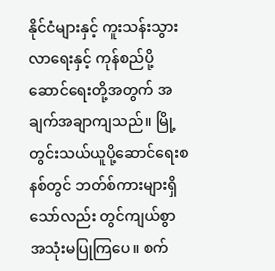နိုင်ငံများနှင့် ကူးသန်းသွားလာရေးနှင့် ကုန်စည်ပို့ဆောင်ရေးတို့အတွက် အချက်အချာကျသည်။ မြို့တွင်းသယ်ယူပို့ဆောင်ရေးစနစ်တွင် ဘတ်စ်ကားများရှိသော်လည်း တွင်ကျယ်စွာ အသုံးမပြုကြပေ။ စက်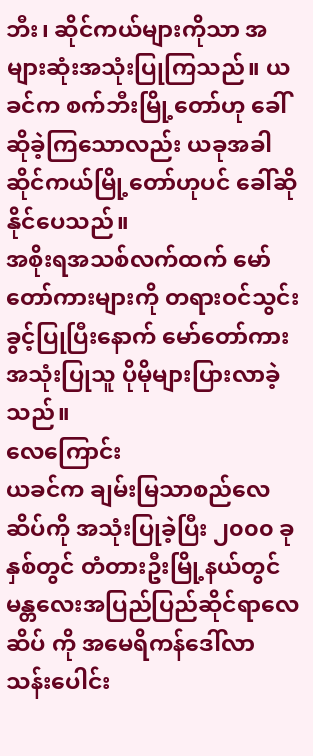ဘီး၊ ဆိုင်ကယ်များကိုသာ အများဆုံးအသုံးပြုကြသည်။ ယခင်က စက်ဘီးမြို့တော်ဟု ခေါ်ဆိုခဲ့ကြသောလည်း ယခုအခါ ဆိုင်ကယ်မြို့တော်ဟုပင် ခေါ်ဆိုနိုင်ပေသည်။
အစိုးရအသစ်လက်ထက် မော်တော်ကားများကို တရားဝင်သွင်းခွင့်ပြုပြီးနောက် မော်တော်ကားအသုံးပြုသူ ပိုမိုများပြားလာခဲ့သည်။
လေကြောင်း
ယခင်က ချမ်းမြသာစည်လေဆိပ်ကို အသုံးပြုခဲ့ပြီး ၂၀၀၀ ခုနှစ်တွင် တံတားဦးမြို့နယ်တွင် မန္တလေးအပြည်ပြည်ဆိုင်ရာလေဆိပ် ကို အမေရိကန်ဒေါ်လာ သန်းပေါင်း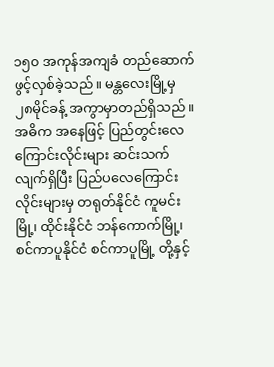၁၅၀ အကုန်အကျခံ တည်ဆောက်ဖွင့်လှစ်ခဲ့သည်။ မန္တလေးမြို့မှ ၂၈မိုင်ခန့် အကွာမှာတည်ရှိသည်။ အဓိက အနေဖြင့် ပြည်တွင်းလေကြောင်းလိုင်းများ ဆင်းသက်လျက်ရှိပြီး ပြည်ပလေကြောင်းလိုင်းများမှ တရုတ်နိုင်ငံ ကူမင်းမြို့၊ ထိုင်းနိုင်ငံ ဘန်ကောက်မြို့၊ စင်ကာပူနိုင်ငံ စင်ကာပူမြို့ တို့နှင့်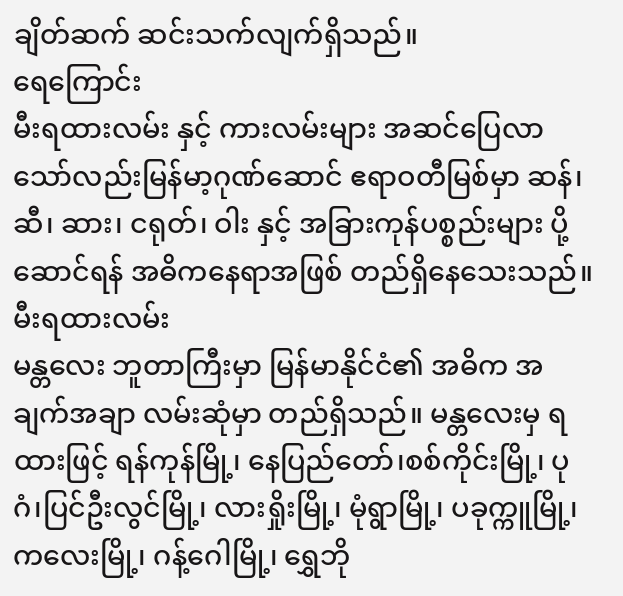ချိတ်ဆက် ဆင်းသက်လျက်ရှိသည်။
ရေကြောင်း
မီးရထားလမ်း နှင့် ကားလမ်းများ အဆင်ပြေလာသော်လည်းမြန်မာ့ဂုဏ်ဆောင် ဧရာဝတီမြစ်မှာ ဆန်၊ ဆီ၊ ဆား၊ ငရုတ်၊ ဝါး နှင့် အခြားကုန်ပစ္စည်းများ ပို့ဆောင်ရန် အဓိကနေရာအဖြစ် တည်ရှိနေသေးသည်။
မီးရထားလမ်း
မန္တလေး ဘူတာကြီးမှာ မြန်မာနိုင်ငံ၏ အဓိက အချက်အချာ လမ်းဆုံမှာ တည်ရှိသည်။ မန္တလေးမှ ရထားဖြင့် ရန်ကုန်မြို့၊ နေပြည်တော်၊စစ်ကိုင်းမြို့၊ ပုဂံ၊ပြင်ဦးလွင်မြို့၊ လားရှိုးမြို့၊ မုံရွာမြို့၊ ပခုက္ကူမြို့၊ ကလေးမြို့၊ ဂန့်ဂေါမြို့၊ ရွှေဘို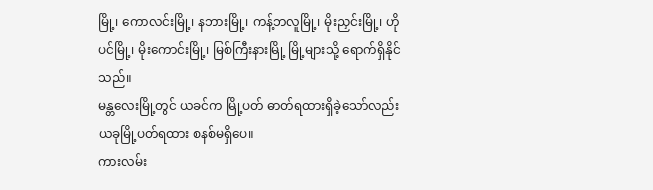မြို့၊ ကောလင်းမြို့၊ နဘားမြို့၊ ကန့်ဘလူမြို့၊ မိုးညှင်းမြို့၊ ဟိုပင်မြို့၊ မိုးကောင်းမြို့၊ မြစ်ကြီးနားမြို့ မြို့များသို့ ရောက်ရှိနိုင်သည်။
မန္တလေးမြို့တွင် ယခင်က မြို့ပတ် ဓာတ်ရထားရှိခဲ့သော်လည်း ယခုမြို့ပတ်ရထား စနစ်မရှိပေ။
ကားလမ်း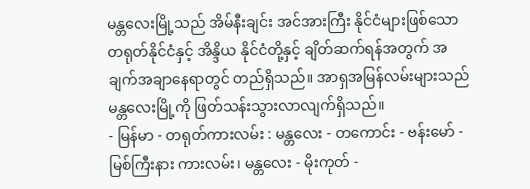မန္တလေးမြို့သည် အိမ်နီးချင်း အင်အားကြီး နိုင်ငံများဖြစ်သော တရုတ်နိုင်ငံနှင့် အိန္ဒိယ နိုင်ငံတို့နှင့် ချိတ်ဆက်ရန်အတွက် အချက်အချာနေရာတွင် တည်ရှိသည်။ အာရှအမြန်လမ်းများသည် မန္တလေးမြို့ကို ဖြတ်သန်းသွားလာလျက်ရှိသည်။
- မြန်မာ - တရုတ်ကားလမ်း : မန္တလေး - တကောင်း - ဗန်းမော် - မြစ်ကြီးနား ကားလမ်း၊ မန္တလေး - မိုးကုတ် -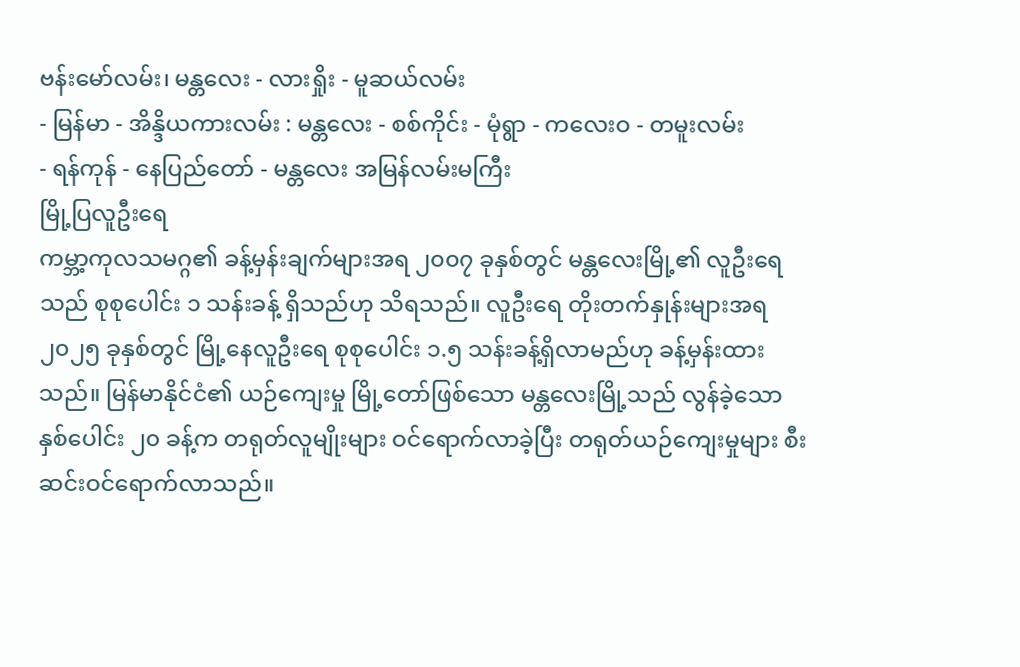ဗန်းမော်လမ်း၊ မန္တလေး - လားရှိုး - မူဆယ်လမ်း
- မြန်မာ - အိန္ဒိယကားလမ်း : မန္တလေး - စစ်ကိုင်း - မုံရွာ - ကလေးဝ - တမူးလမ်း
- ရန်ကုန် - နေပြည်တော် - မန္တလေး အမြန်လမ်းမကြီး
မြို့ပြလူဦးရေ
ကမ္ဘာ့ကုလသမဂ္ဂ၏ ခန့်မှန်းချက်များအရ ၂၀၀၇ ခုနှစ်တွင် မန္တလေးမြို့၏ လူဦးရေသည် စုစုပေါင်း ၁ သန်းခန့် ရှိသည်ဟု သိရသည်။ လူဦးရေ တိုးတက်နှုန်းများအရ ၂၀၂၅ ခုနှစ်တွင် မြို့နေလူဦးရေ စုစုပေါင်း ၁.၅ သန်းခန့်ရှိလာမည်ဟု ခန့်မှန်းထားသည်။ မြန်မာနိုင်ငံ၏ ယဉ်ကျေးမှု မြို့တော်ဖြစ်သော မန္တလေးမြို့သည် လွန်ခဲ့သော နှစ်ပေါင်း ၂၀ ခန့်က တရုတ်လူမျိုးများ ဝင်ရောက်လာခဲ့ပြီး တရုတ်ယဉ်ကျေးမှုများ စီးဆင်းဝင်ရောက်လာသည်။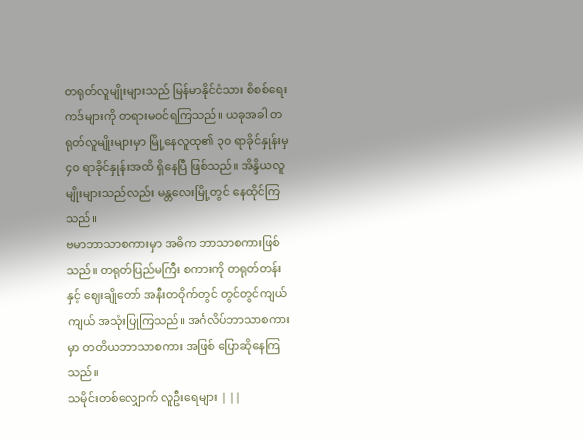တရုတ်လူမျိုးများသည် မြန်မာနိုင်ငံသား စိစစ်ရေးကဒ်များကို တရားမဝင်ရကြသည်။ ယခုအခါ တရုတ်လူမျိုးများမှာ မြို့နေလူထု၏ ၃၀ ရာခိုင်နှုန်းမှ ၄၀ ရာခိုင်နှုန်းအထိ ရှိနေပြီ ဖြစ်သည်။ အိန္ဒိယလူမျိုးများသည်လည်း မန္တလေးမြို့တွင် နေထိုင်ကြသည်။
ဗမာဘာသာစကားမှာ အဓိက ဘာသာစကားဖြစ်သည်။ တရုတ်ပြည်မကြီး စကားကို တရုတ်တန်း နှင့် ဈေးချိုတော် အနီးတဝိုက်တွင် တွင်တွင်ကျယ်ကျယ် အသုံးပြုကြသည်။ အင်္ဂလိပ်ဘာသာစကားမှာ တတိယဘာသာစကား အဖြစ် ပြောဆိုနေကြသည်။
သမိုင်းတစ်လျှောက် လူဦးရေများ | ||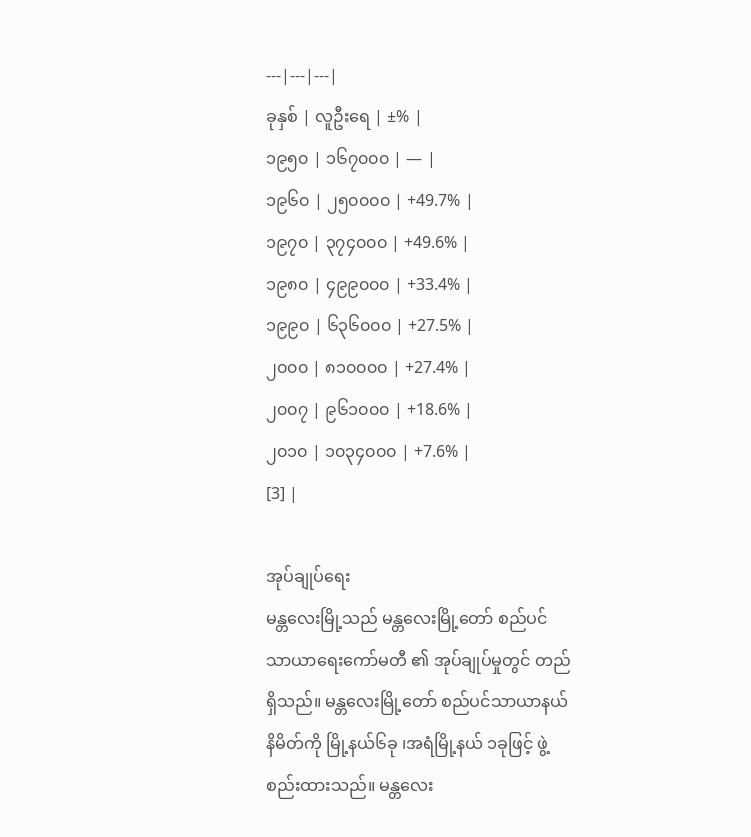---|---|---|
ခုနှစ် | လူဦးရေ | ±% |
၁၉၅၀ | ၁၆၇၀၀၀ | — |
၁၉၆၀ | ၂၅၀၀၀၀ | +49.7% |
၁၉၇၀ | ၃၇၄၀၀၀ | +49.6% |
၁၉၈၀ | ၄၉၉၀၀၀ | +33.4% |
၁၉၉၀ | ၆၃၆၀၀၀ | +27.5% |
၂၀၀၀ | ၈၁၀၀၀၀ | +27.4% |
၂၀၀၇ | ၉၆၁၀၀၀ | +18.6% |
၂၀၁၀ | ၁၀၃၄၀၀၀ | +7.6% |
[3] |

အုပ်ချုပ်ရေး
မန္တလေးမြို့သည် မန္တလေးမြို့တော် စည်ပင်သာယာရေးကော်မတီ ၏ အုပ်ချုပ်မှုတွင် တည်ရှိသည်။ မန္တလေးမြို့တော် စည်ပင်သာယာနယ်နိမိတ်ကို မြို့နယ်၆ခု ၊အရံမြို့နယ် ၁ခုဖြင့် ဖွဲ့စည်းထားသည်။ မန္တလေး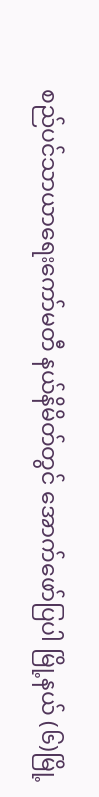စည်ပင်သာယာရေးကော်မတီ နယ်နိမိတ်တွင် အောက်ဖော်ပြပါ မြို့နယ် (၆)မြို့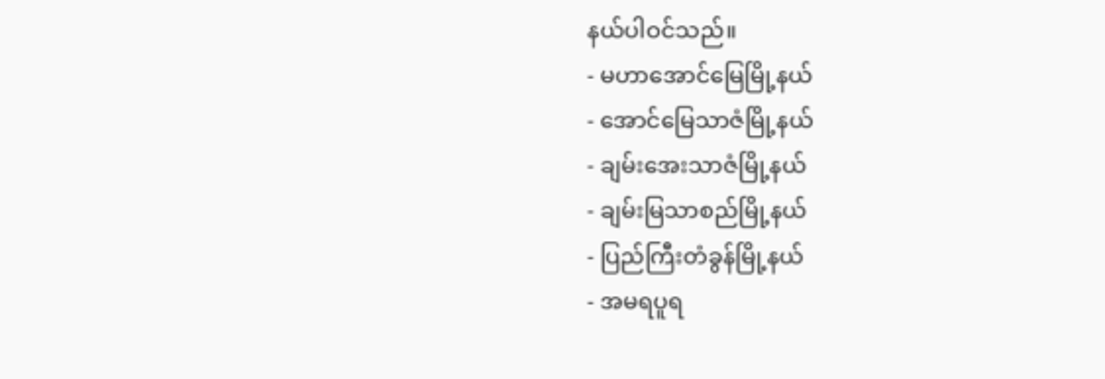နယ်ပါဝင်သည်။
- မဟာအောင်မြေမြို့နယ်
- အောင်မြေသာဇံမြို့နယ်
- ချမ်းအေးသာဇံမြို့နယ်
- ချမ်းမြသာစည်မြို့နယ်
- ပြည်ကြီးတံခွန်မြို့နယ်
- အမရပူရ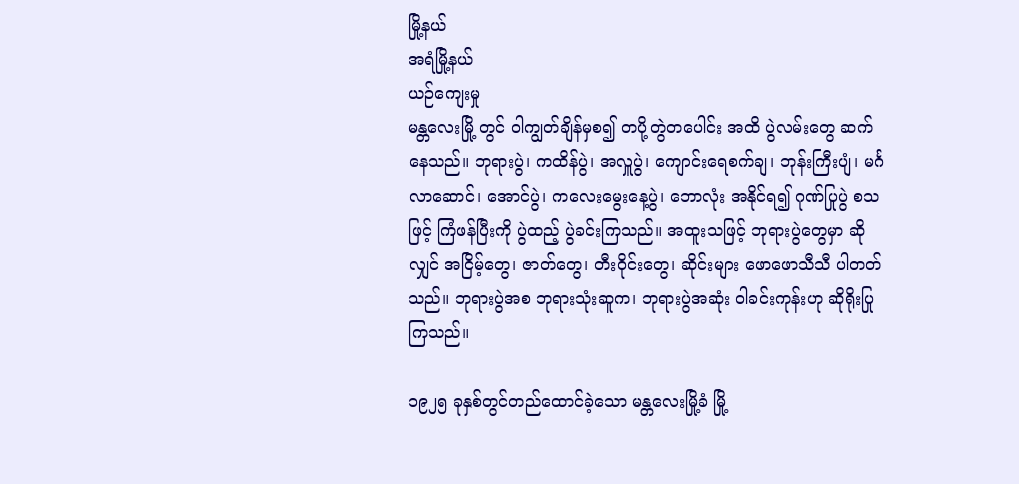မြို့နယ်
အရံမြို့နယ်
ယဉ်ကျေးမှု
မန္တလေးမြို့ တွင် ဝါကျွတ်ချိန်မှစ၍ တပို့တွဲတပေါင်း အထိ ပွဲလမ်းတွေ ဆက်နေသည်။ ဘုရားပွဲ၊ ကထိန်ပွဲ၊ အလှူပွဲ၊ ကျောင်းရေစက်ချ၊ ဘုန်းကြီးပျံ၊ မင်္ဂလာဆောင်၊ အောင်ပွဲ၊ ကလေးမွေးနေ့ပွဲ၊ ဘောလုံး အနိုင်ရ၍ ဂုဏ်ပြုပွဲ စသဖြင့် ကြံဖန်ပြီးကို ပွဲထည့် ပွဲခင်းကြသည်။ အထူးသဖြင့် ဘုရားပွဲတွေမှာ ဆိုလျှင် အငြိမ့်တွေ၊ ဇာတ်တွေ၊ တီးဝိုင်းတွေ၊ ဆိုင်းများ ဖောဖောသီသီ ပါတတ်သည်။ ဘုရားပွဲအစ ဘုရားသုံးဆူက၊ ဘုရားပွဲအဆုံး ဝါခင်းကုန်းဟု ဆိုရိုးပြုကြသည်။

၁၉၂၅ ခုနှစ်တွင်တည်ထောင်ခဲ့သော မန္တလေးမြို့ခံ မြို့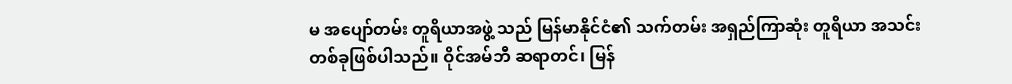မ အပျော်တမ်း တူရိယာအဖွဲ့ သည် မြန်မာနိုင်ငံ၏ သက်တမ်း အရှည်ကြာဆုံး တူရိယာ အသင်း တစ်ခုဖြစ်ပါသည်။ ဝိုင်အမ်ဘီ ဆရာတင်၊ မြန်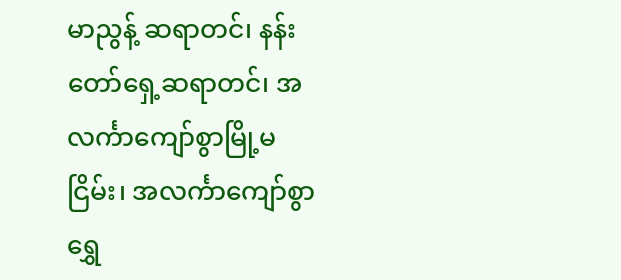မာညွန့် ဆရာတင်၊ နန်းတော်ရှေ့ဆရာတင်၊ အလင်္ကာကျော်စွာမြို့မငြိမ်း၊ အလင်္ကာကျော်စွာရွှေ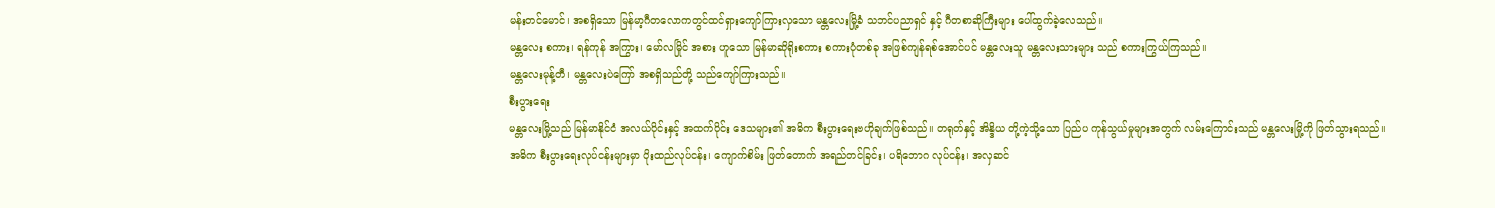မန်းတင်မောင်၊ အစရှိသော မြန်မာ့ဂီတလောကတွင်ထင်ရှားကျော်ကြားလှသော မန္တလေးမြို့ခံ သဘင်ပညာရှင် နှင့် ဂီတစာဆိုကြီးများ ပေါ်ထွက်ခဲ့လေသည်။
မန္တလေး စကား၊ ရန်ကုန် အကြွား၊ မော်လမြိုင် အစား ဟူသော မြန်မာဆိုရိုးစကား စကားပုံတစ်ခု အဖြစ်ကျန်ရစ်အောင်ပင် မန္တလေးသူ မန္တလေးသားများ သည် စကားကြွယ်ကြသည်။
မန္တလေးမုန့်တီ၊ မန္တလေးပဲကြော် အစရှိသည်တို့ သည်ကျော်ကြားသည်။
စီးပွားရေး
မန္တလေးမြို့သည် မြန်မာနိုင်ငံ အလယ်ပိုင်းနှင့် အထက်ပိုင်း ဒေသများ၏ အဓိက စီးပွားရေးဗဟိုချက်ဖြစ်သည်။ တရုတ်နှင့် အိန္ဒိယ တို့ကဲ့သို့သော ပြည်ပ ကုန်သွယ်မှုများအတွက် လမ်းကြောင်းသည် မန္တလေးမြို့ကို ဖြတ်သွားရသည်။ အဓိက စီးပွားရေးလုပ်ငန်းများမှာ ပိုးထည်လုပ်ငန်း၊ ကျောက်စိမ်း ဖြတ်တောက် အရည်တင်ခြင်း၊ ပရိဘောဂ လုပ်ငန်း၊ အလှဆင်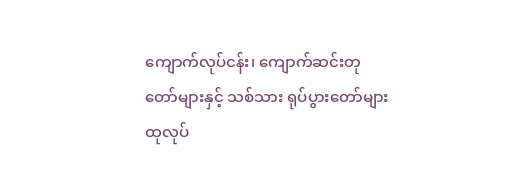ကျောက်လုပ်ငန်း၊ ကျောက်ဆင်းတုတော်များနှင့် သစ်သား ရုပ်ပွားတော်များ ထုလုပ်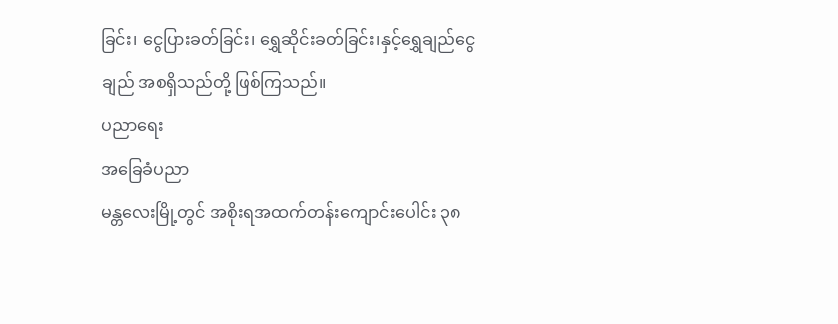ခြင်း၊ ငွေပြားခတ်ခြင်း၊ ရွှေဆိုင်းခတ်ခြင်း၊နှင့်ရွှေချည်ငွေချည် အစရှိသည်တို့ ဖြစ်ကြသည်။
ပညာရေး
အခြေခံပညာ
မန္တလေးမြို့တွင် အစိုးရအထက်တန်းကျောင်းပေါင်း ၃၈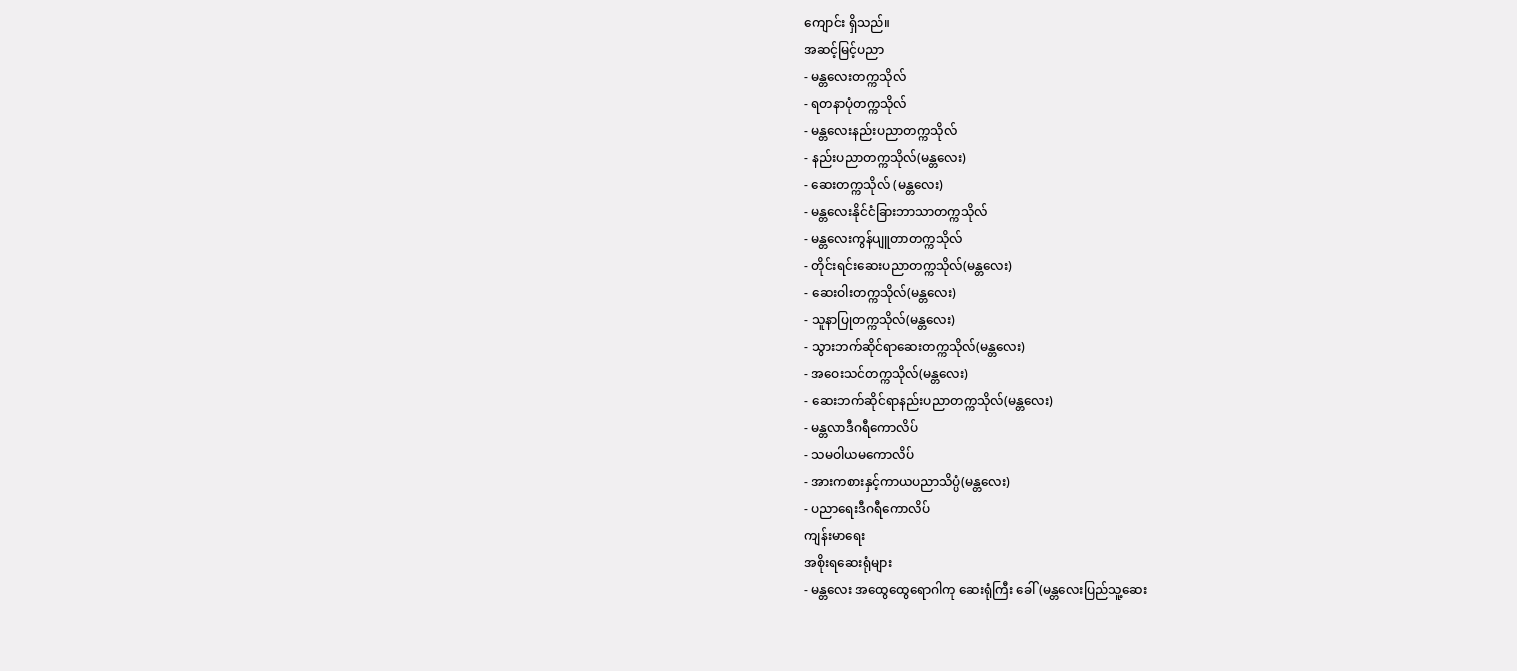ကျောင်း ရှိသည်။
အဆင့်မြင့်ပညာ
- မန္တလေးတက္ကသိုလ်
- ရတနာပုံတက္ကသိုလ်
- မန္တလေးနည်းပညာတက္ကသိုလ်
- နည်းပညာတက္ကသိုလ်(မန္တလေး)
- ဆေးတက္ကသိုလ် (မန္တလေး)
- မန္တလေးနိုင်ငံခြားဘာသာတက္ကသိုလ်
- မန္တလေးကွန်ပျူတာတက္ကသိုလ်
- တိုင်းရင်းဆေးပညာတက္ကသိုလ်(မန္တလေး)
- ဆေးဝါးတက္ကသိုလ်(မန္တလေး)
- သူနာပြုတက္ကသိုလ်(မန္တလေး)
- သွားဘက်ဆိုင်ရာဆေးတက္ကသိုလ်(မန္တလေး)
- အဝေးသင်တက္ကသိုလ်(မန္တလေး)
- ဆေးဘက်ဆိုင်ရာနည်းပညာတက္ကသိုလ်(မန္တလေး)
- မန္တလာဒီဂရီကောလိပ်
- သမဝါယမကောလိပ်
- အားကစားနှင့်ကာယပညာသိပ္ပံ(မန္တလေး)
- ပညာရေးဒီဂရီကောလိပ်
ကျန်းမာရေး
အစိုးရဆေးရုံများ
- မန္တလေး အထွေထွေရောဂါကု ဆေးရုံကြီး ခေါ် (မန္တလေးပြည်သူ့ဆေး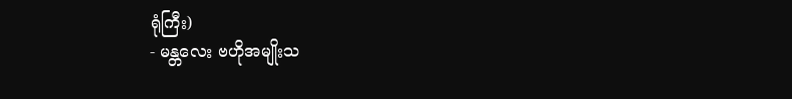ရုံကြီး)
- မန္တလေး ဗဟိုအမျိုးသ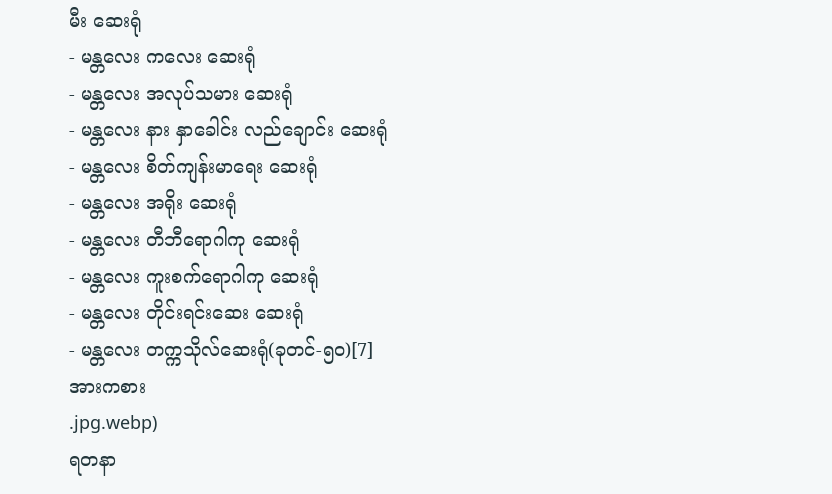မီး ဆေးရုံ
- မန္တလေး ကလေး ဆေးရုံ
- မန္တလေး အလုပ်သမား ဆေးရုံ
- မန္တလေး နား နှာခေါင်း လည်ချောင်း ဆေးရုံ
- မန္တလေး စိတ်ကျန်းမာရေး ဆေးရုံ
- မန္တလေး အရိုး ဆေးရုံ
- မန္တလေး တီဘီရောဂါကု ဆေးရုံ
- မန္တလေး ကူးစက်ရောဂါကု ဆေးရုံ
- မန္တလေး တိုင်းရင်းဆေး ဆေးရုံ
- မန္တလေး တက္ကသိုလ်ဆေးရုံ(ခုတင်-၅၀)[7]
အားကစား
.jpg.webp)
ရတနာ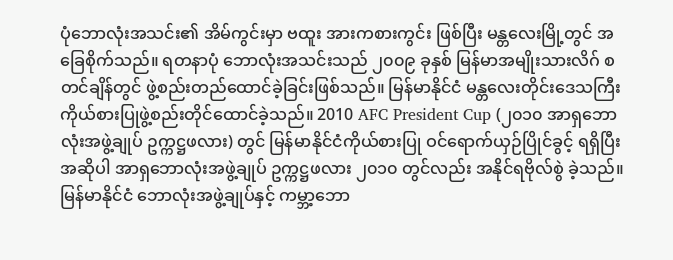ပုံဘောလုံးအသင်း၏ အိမ်ကွင်းမှာ ဗထူး အားကစားကွင်း ဖြစ်ပြီး မန္တလေးမြို့တွင် အခြေစိုက်သည်။ ရတနာပုံ ဘောလုံးအသင်းသည် ၂၀၀၉ ခုနှစ် မြန်မာအမျိုးသားလိဂ် စတင်ချိန်တွင် ဖွဲ့စည်းတည်ထောင်ခဲ့ခြင်းဖြစ်သည်။ မြန်မာနိုင်ငံ မန္တလေးတိုင်းဒေသကြီး ကိုယ်စားပြုဖွဲ့စည်းတိုင်ထောင်ခဲ့သည်။ 2010 AFC President Cup (၂၀၁၀ အာရှဘောလုံးအဖွဲ့ချုပ် ဥက္ကဋ္ဌဖလား) တွင် မြန်မာနိုင်ငံကိုယ်စားပြု ဝင်ရောက်ယှဉ်ပြိုင်ခွင့် ရရှိပြီး အဆိုပါ အာရှဘောလုံးအဖွဲ့ချုပ် ဥက္ကဋ္ဌဖလား ၂၀၁၀ တွင်လည်း အနိုင်ရဗိုလ်စွဲ ခဲ့သည်။
မြန်မာနိုင်ငံ ဘောလုံးအဖွဲ့ချုပ်နှင့် ကမ္ဘာ့ဘော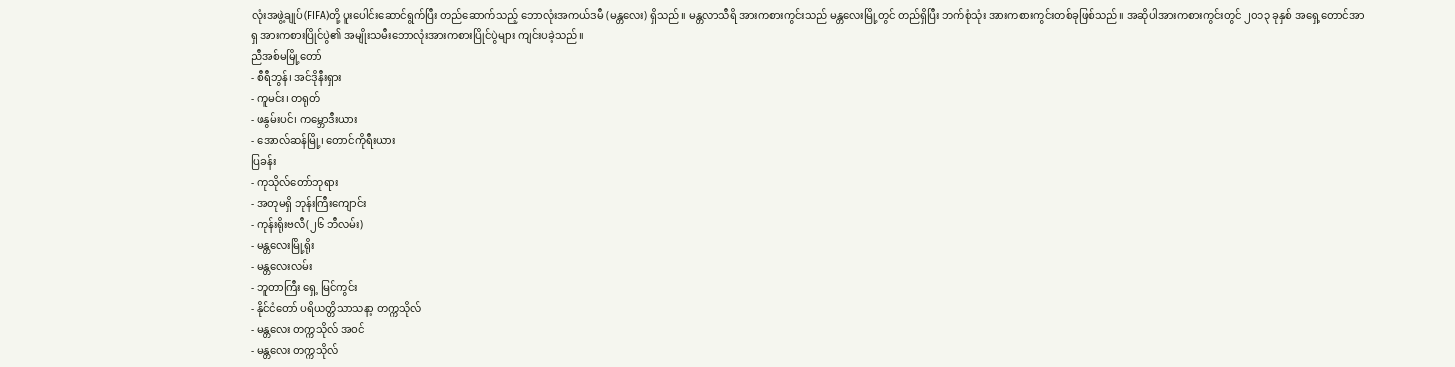လုံးအဖွဲ့ချုပ်(FIFA)တို့ ပူးပေါင်းဆောင်ရွက်ပြီး တည်ဆောက်သည့် ဘောလုံးအကယ်ဒမီ (မန္တလေး) ရှိသည်။ မန္တလာသီရိ အားကစားကွင်းသည် မန္တလေးမြို့တွင် တည်ရှိပြီး ဘက်စုံသုံး အားကစားကွင်းတစ်ခုဖြစ်သည်။ အဆိုပါအားကစားကွင်းတွင် ၂၀၁၃ ခုနှစ် အရှေ့တောင်အာရှ အားကစားပြိုင်ပွဲ၏ အမျိုးသမီးဘောလုံးအားကစားပြိုင်ပွဲများ ကျင်းပခဲ့သည်။
ညီအစ်မမြို့တော်
- စီရီဘွန်၊ အင်ဒိုနီးရှား
- ကူမင်း၊ တရုတ်
- ဖနွမ်းပင်၊ ကမ္ဘောဒီးယား
- အောလ်ဆန်မြို့၊ တောင်ကိုရီးယား
ပြခန်း
- ကုသိုလ်တော်ဘုရား
- အတုမရှိ ဘုန်းကြီးကျောင်း
- ကုန်းရိုးဗလီ(၂၆ ဘီလမ်း)
- မန္တလေးမြို့ရိုး
- မန္တလေးလမ်း
- ဘူတာကြီး ရှေ့ မြင်ကွင်း
- နိုင်ငံတော် ပရိယတ္တိသာသနာ့ တက္ကသိုလ်
- မန္တလေး တက္ကသိုလ် အဝင်
- မန္တလေး တက္ကသိုလ်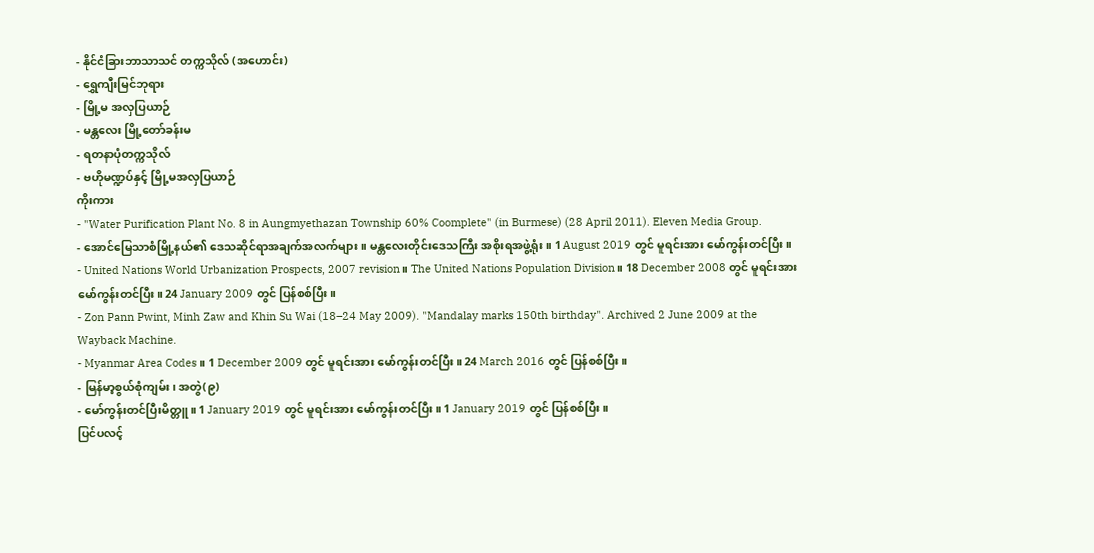- နိုင်ငံခြားဘာသာသင် တက္ကသိုလ် (အဟောင်း)
- ရွှေကျီးမြင်ဘုရား
- မြို့မ အလှပြယာဉ်
- မန္တလေး မြို့တော်ခန်းမ
- ရတနာပုံတက္ကသိုလ်
- ဗဟိုမဏ္ဍပ်နှင့် မြို့မအလှပြယာဉ်
ကိုးကား
- "Water Purification Plant No. 8 in Aungmyethazan Township 60% Coomplete" (in Burmese) (28 April 2011). Eleven Media Group.
- အောင်မြေသာစံမြို့နယ်၏ ဒေသဆိုင်ရာအချက်အလက်များ။ မန္တလေးတိုင်းဒေသကြီး အစိုးရအဖွဲ့ရုံး။ 1 August 2019 တွင် မူရင်းအား မော်ကွန်းတင်ပြီး။
- United Nations World Urbanization Prospects, 2007 revision။ The United Nations Population Division။ 18 December 2008 တွင် မူရင်းအား မော်ကွန်းတင်ပြီး။ 24 January 2009 တွင် ပြန်စစ်ပြီး။
- Zon Pann Pwint, Minh Zaw and Khin Su Wai (18–24 May 2009). "Mandalay marks 150th birthday". Archived 2 June 2009 at the Wayback Machine.
- Myanmar Area Codes။ 1 December 2009 တွင် မူရင်းအား မော်ကွန်းတင်ပြီး။ 24 March 2016 တွင် ပြန်စစ်ပြီး။
- မြန်မာ့စွယ်စုံကျမ်း၊ အတွဲ(၉)
- မော်ကွန်းတင်ပြီးမိတ္တူ။ 1 January 2019 တွင် မူရင်းအား မော်ကွန်းတင်ပြီး။ 1 January 2019 တွင် ပြန်စစ်ပြီး။
ပြင်ပလင့်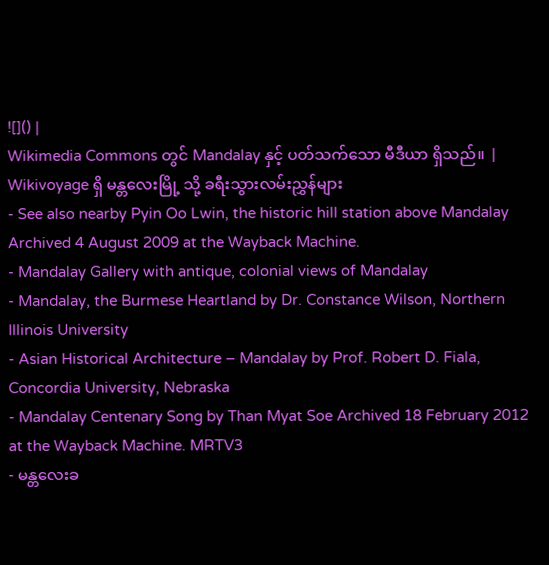![]() |
Wikimedia Commons တွင် Mandalay နှင့် ပတ်သက်သော မီဒီယာ ရှိသည်။ |
Wikivoyage ရှိ မန္တလေးမြို့ သို့ ခရီးသွားလမ်းညွှန်များ
- See also nearby Pyin Oo Lwin, the historic hill station above Mandalay Archived 4 August 2009 at the Wayback Machine.
- Mandalay Gallery with antique, colonial views of Mandalay
- Mandalay, the Burmese Heartland by Dr. Constance Wilson, Northern Illinois University
- Asian Historical Architecture – Mandalay by Prof. Robert D. Fiala, Concordia University, Nebraska
- Mandalay Centenary Song by Than Myat Soe Archived 18 February 2012 at the Wayback Machine. MRTV3
- မန္တလေးခ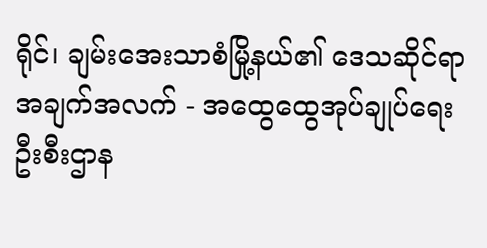ရိုင်၊ ချမ်းအေးသာစံမြို့နယ်၏ ဒေသဆိုင်ရာအချက်အလက် - အထွေထွေအုပ်ချုပ်ရေးဦးစီးဌာန